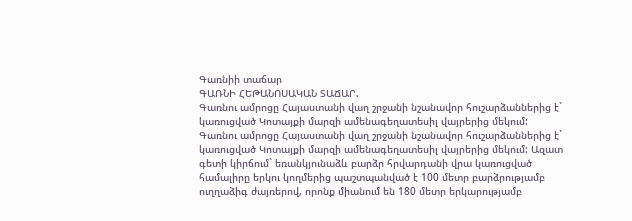Գառնիի տաճար
ԳԱՌՆԻ ՀԵԹԱՆՈՍԱԿԱՆ ՏԱՃԱՐ.
Գառնու ամրոցը Հայաստանի վաղ շրջանի նշանավոր հուշարձաններից է` կառուցված Կոտայքի մարզի ամենագեղատեսիլ վայրերից մեկում:
Գառնու ամրոցը Հայաստանի վաղ շրջանի նշանավոր հուշարձաններից է` կառուցված Կոտայքի մարզի ամենագեղատեսիլ վայրերից մեկում: Ազատ գետի կիրճում` եռանկյունաձև բարձր հրվարդանի վրա կառուցված համալիրը երկու կողմերից պաշտպանված է 100 մետր բարձրությամբ ուղղաձիգ ժայռերով, որոնք միանում են 180 մետր երկարությամբ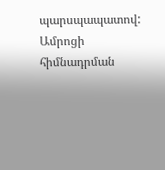պարսպապատով: Ամրոցի հիմնադրման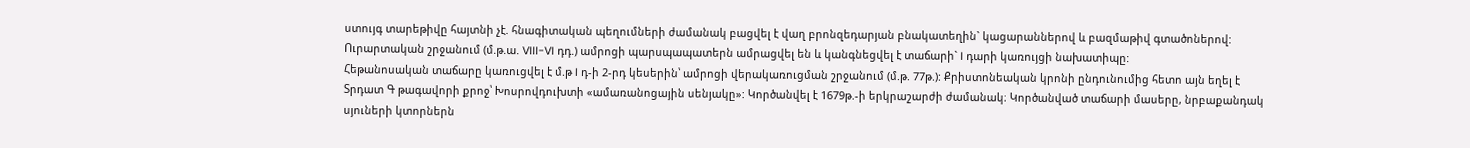ստույգ տարեթիվը հայտնի չէ. հնագիտական պեղումների ժամանակ բացվել է վաղ բրոնզեդարյան բնակատեղին` կացարաններով և բազմաթիվ գտածոներով: Ուրարտական շրջանում (մ.թ.ա. VIII-VI դդ.) ամրոցի պարսպապատերն ամրացվել են և կանգնեցվել է տաճարի` I դարի կառույցի նախատիպը:
Հեթանոսական տաճարը կառուցվել է մ.թ I դ-ի 2-րդ կեսերին՝ ամրոցի վերակառուցման շրջանում (մ.թ. 77թ.): Քրիստոնեական կրոնի ընդունումից հետո այն եղել է Տրդատ Գ թագավորի քրոջ՝ Խոսրովդուխտի «ամառանոցային սենյակը»: Կործանվել է 1679թ.-ի երկրաշարժի ժամանակ։ Կործանված տաճարի մասերը, նրբաքանդակ սյուների կտորներն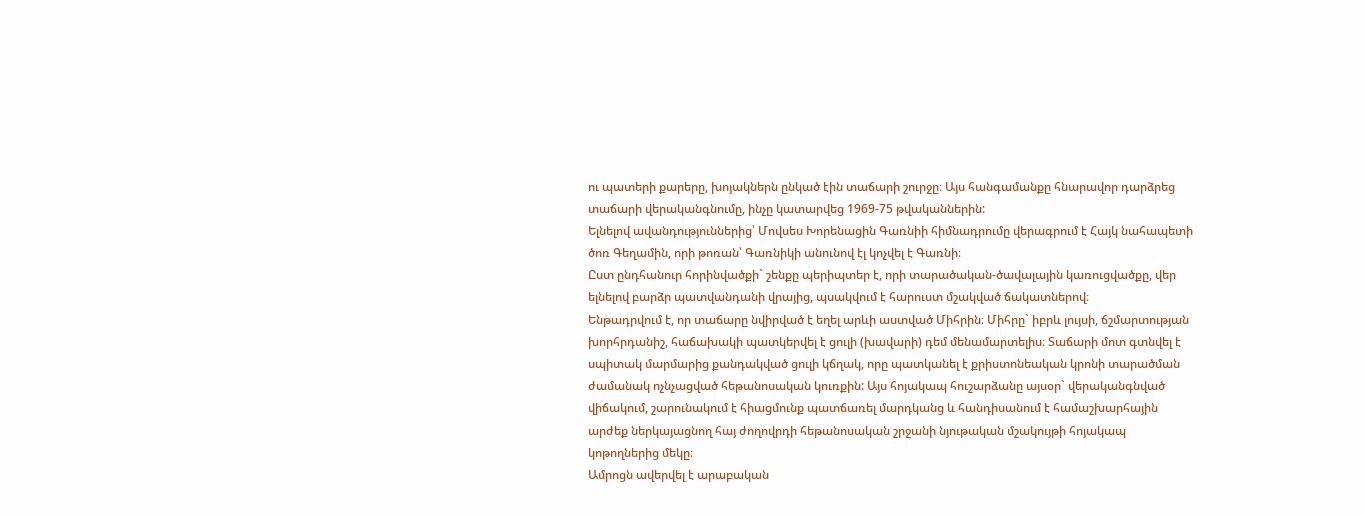ու պատերի քարերը, խոյակներն ընկած էին տաճարի շուրջը։ Այս հանգամանքը հնարավոր դարձրեց տաճարի վերականգնումը, ինչը կատարվեց 1969-75 թվականներին:
Ելնելով ավանդություններից՝ Մովսես Խորենացին Գառնիի հիմնադրումը վերագրում է Հայկ նահապետի ծոռ Գեղամին, որի թոռան՝ Գառնիկի անունով էլ կոչվել է Գառնի։
Ըստ ընդհանուր հորինվածքի` շենքը պերիպտեր է, որի տարածական-ծավալային կառուցվածքը, վեր ելնելով բարձր պատվանդանի վրայից, պսակվում է հարուստ մշակված ճակատներով։
Ենթադրվում է, որ տաճարը նվիրված է եղել արևի աստված Միհրին։ Միհրը` իբրև լույսի, ճշմարտության խորհրդանիշ, հաճախակի պատկերվել է ցուլի (խավարի) դեմ մենամարտելիս։ Տաճարի մոտ գտնվել է սպիտակ մարմարից քանդակված ցուլի կճղակ, որը պատկանել է քրիստոնեական կրոնի տարածման ժամանակ ոչնչացված հեթանոսական կուռքին: Այս հոյակապ հուշարձանը այսօր` վերականգնված վիճակում, շարունակում է հիացմունք պատճառել մարդկանց և հանդիսանում է համաշխարհային արժեք ներկայացնող հայ ժողովրդի հեթանոսական շրջանի նյութական մշակույթի հոյակապ կոթողներից մեկը։
Ամրոցն ավերվել է արաբական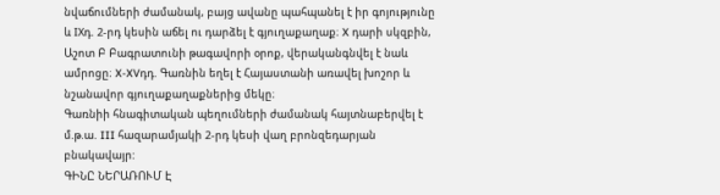նվաճումների ժամանակ, բայց ավանը պահպանել է իր գոյությունը և IXդ. 2-րդ կեսին աճել ու դարձել է գյուղաքաղաք։ X դարի սկզբին, Աշոտ Բ Բագրատունի թագավորի օրոք, վերականգնվել է նաև ամրոցը։ X-XVդդ. Գառնին եղել է Հայաստանի առավել խոշոր և նշանավոր գյուղաքաղաքներից մեկը։
Գառնիի հնագիտական պեղումների ժամանակ հայտնաբերվել է մ.թ.ա. III հազարամյակի 2-րդ կեսի վաղ բրոնզեդարյան բնակավայր:
ԳԻՆԸ ՆԵՐԱՌՈՒՄ Է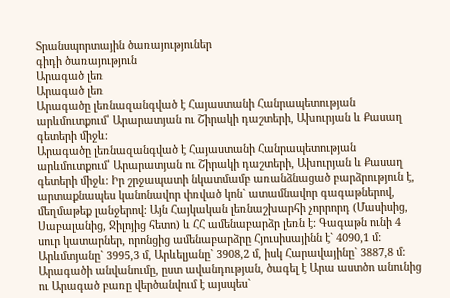Տրանսպորտային ծառայություներ
գիդի ծառայություն
Արագած լեռ
Արագած լեռ
Արագածը լեռնազանգված է Հայաստանի Հանրապետության արևմուտքում՝ Արարատյան ու Շիրակի դաշտերի, Ախուրյան և Քասաղ գետերի միջև:
Արագածը լեռնազանգված է Հայաստանի Հանրապետության արևմուտքում՝ Արարատյան ու Շիրակի դաշտերի, Ախուրյան և Քասաղ գետերի միջև: Իր շրջապատի նկատմամբ առանձնացած բարձրություն է, արտաքնապես կանոնավոր փռված կոն` ատամնավոր գագաթներով, մեղմաթեք լանջերով: Այն Հայկական լեռնաշխարհի չորրորդ (Մասիսից, Սաբալանից, Ջիլոյից հետո) և ՀՀ ամենաբարձր լեռն է: Գագաթն ունի 4 սուր կատարներ, որոնցից ամենաբարձրը Հյուսիսայինն է` 4090,1 մ: Արևմտյանը` 3995,3 մ, Արևելյանը` 3908,2 մ, իսկ Հարավայինը` 3887,8 մ:
Արագածի անվանումը, ըստ ավանդության, ծագել է Արա աստծո անունից ու Արագած բառը վերծանվում է այսպես`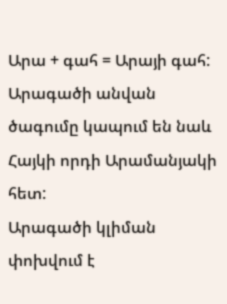Արա + գահ = Արայի գահ: Արագածի անվան ծագումը կապում են նաև Հայկի որդի Արամանյակի հետ:
Արագածի կլիման փոխվում է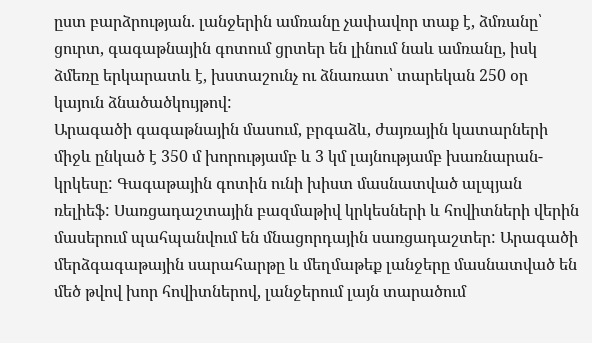ըստ բարձրության. լանջերին ամռանը չափավոր տաք է, ձմռանը՝ ցուրտ, գագաթնային գոտում ցրտեր են լինում նաև ամռանը, իսկ ձմեռը երկարատև է, խստաշունչ ու ձնառատ՝ տարեկան 250 օր կայուն ձնածածկույթով:
Արագածի գագաթնային մասում, բրգաձև, ժայռային կատարների միջև ընկած է 350 մ խորությամբ և 3 կմ լայնությամբ խառնարան-կրկեսը: Գագաթային գոտին ունի խիստ մասնատված ալպյան ռելիեֆ: Սառցադաշտային բազմաթիվ կրկեսների և հովիտների վերին մասերում պահպանվում են մնացորդային սառցադաշտեր: Արագածի մերձգագաթային սարահարթը և մեղմաթեք լանջերը մասնատված են մեծ թվով խոր հովիտներով, լանջերում լայն տարածում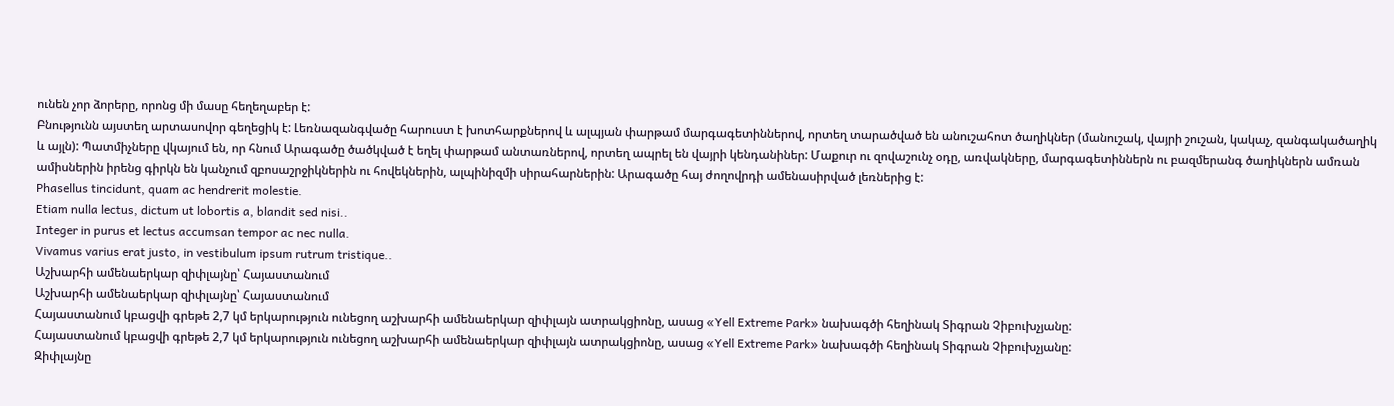ունեն չոր ձորերը, որոնց մի մասը հեղեղաբեր է:
Բնությունն այստեղ արտասովոր գեղեցիկ է: Լեռնազանգվածը հարուստ է խոտհարքներով և ալպյան փարթամ մարգագետիններով, որտեղ տարածված են անուշահոտ ծաղիկներ (մանուշակ, վայրի շուշան, կակաչ, զանգակածաղիկ և այլն): Պատմիչները վկայում են, որ հնում Արագածը ծածկված է եղել փարթամ անտառներով, որտեղ ապրել են վայրի կենդանիներ: Մաքուր ու զովաշունչ օդը, առվակները, մարգագետիններն ու բազմերանգ ծաղիկներն ամռան ամիսներին իրենց գիրկն են կանչում զբոսաշրջիկներին ու հովեկներին, ալպինիզմի սիրահարներին: Արագածը հայ ժողովրդի ամենասիրված լեռներից է:
Phasellus tincidunt, quam ac hendrerit molestie.
Etiam nulla lectus, dictum ut lobortis a, blandit sed nisi..
Integer in purus et lectus accumsan tempor ac nec nulla.
Vivamus varius erat justo, in vestibulum ipsum rutrum tristique..
Աշխարհի ամենաերկար զիփլայնը՝ Հայաստանում
Աշխարհի ամենաերկար զիփլայնը՝ Հայաստանում
Հայաստանում կբացվի գրեթե 2,7 կմ երկարություն ունեցող աշխարհի ամենաերկար զիփլայն ատրակցիոնը, ասաց «Yell Extreme Park» նախագծի հեղինակ Տիգրան Չիբուխչյանը:
Հայաստանում կբացվի գրեթե 2,7 կմ երկարություն ունեցող աշխարհի ամենաերկար զիփլայն ատրակցիոնը, ասաց «Yell Extreme Park» նախագծի հեղինակ Տիգրան Չիբուխչյանը:
Զիփլայնը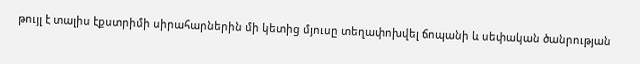թույլ է տալիս էքստրիմի սիրահարներին մի կետից մյուսը տեղափոխվել ճոպանի և սեփական ծանրության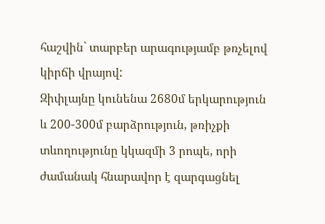հաշվին` տարբեր արագությամբ թռչելով կիրճի վրայով:
Զիփլայնը կունենա 2680մ երկարություն և 200-300մ բարձրություն, թռիչքի տևողությունը կկազմի 3 րոպե, որի ժամանակ հնարավոր է զարգացնել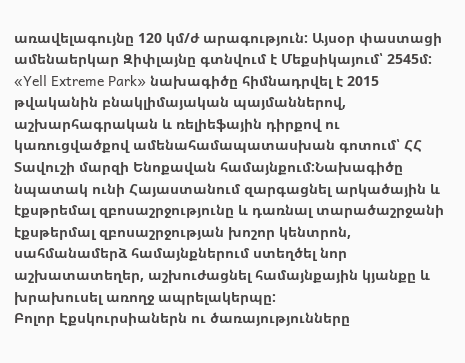առավելագույնը 120 կմ/ժ արագություն: Այսօր փաստացի ամենաերկար Զիփլայնը գտնվում է Մեքսիկայում՝ 2545մ:
«Yell Extreme Park» նախագիծը հիմնադրվել է 2015 թվականին բնակլիմայական պայմաններով, աշխարհագրական և ռելիեֆային դիրքով ու կառուցվածքով ամենահամապատասխան գոտում՝ ՀՀ Տավուշի մարզի Ենոքավան համայնքում:Նախագիծը նպատակ ունի Հայաստանում զարգացնել արկածային և էքսթրեմալ զբոսաշրջությունը և դառնալ տարածաշրջանի էքսթերմալ զբոսաշրջության խոշոր կենտրոն, սահմանամերձ համայնքներում ստեղծել նոր աշխատատեղեր, աշխուժացնել համայնքային կյանքը և խրախուսել առողջ ապրելակերպը:
Բոլոր Էքսկուրսիաներն ու ծառայությունները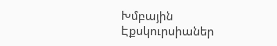Խմբային Էքսկուրսիաներ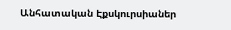Անհատական Էքսկուրսիաներ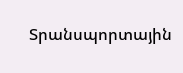Տրանսպորտային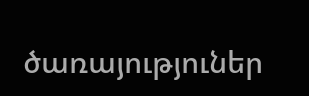ծառայություներ